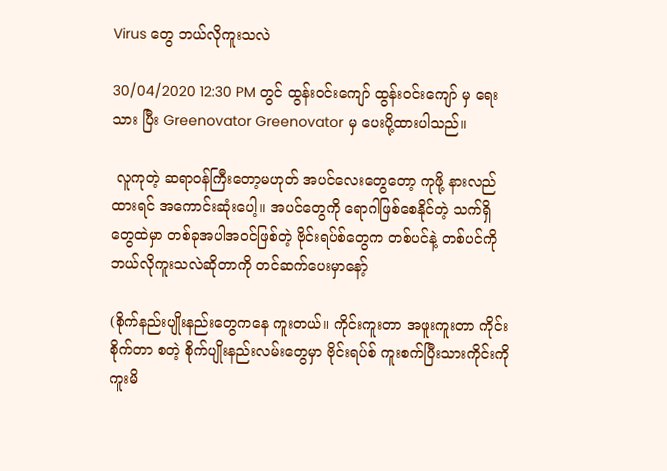Virus တွေ ဘယ်လိုကူးသလဲ

30/04/2020 12:30 PM တွင် ထွန်းဝင်းကျော် ထွန်းဝင်းကျော် မှ ရေးသား ပြီး Greenovator Greenovator မှ ပေးပို့ထားပါသည်။

 လူကုတဲ့ ဆရာဝန်ကြီးတော့မဟုတ် အပင်လေးတွေတော့ ကုဖို့ နားလည်ထားရင် အကောင်းဆုံးပေါ့။ အပင်တွေကို ရောဂါဖြစ်စေနိုင်တဲ့ သက်ရှိတွေထဲမှာ တစ်ခုအပါအဝင်ဖြစ်တဲ့ ဗိုင်းရပ်စ်တွေက တစ်ပင်နဲ့ တစ်ပင်ကို ဘယ်လိုကူးသလဲဆိုတာကို တင်ဆက်ပေးမှာနော့်

(စိုက်နည်းပျိုးနည်းတွေကနေ ကူးတယ်။ ကိုင်းကူးတာ အဖူးကူးတာ ကိုင်းစိုက်တာ စတဲ့ စိုက်ပျိုးနည်းလမ်းတွေမှာ ဗိုင်းရပ်စ် ကူးစက်ပြီးသားကိုင်းကို ကူးမိ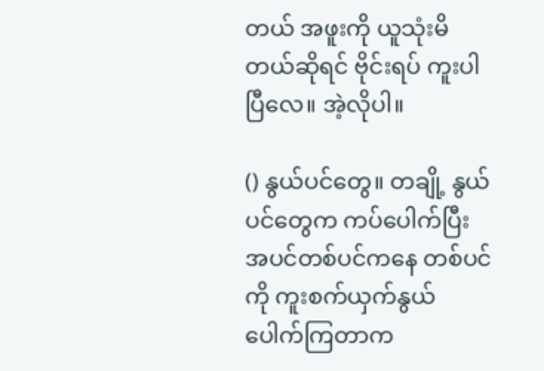တယ် အဖူးကို ယူသုံးမိတယ်ဆိုရင် ဗိုင်းရပ် ကူးပါပြီလေ။ အဲ့လိုပါ။

() နွယ်ပင်တွေ။ တချို့ နွယ်ပင်တွေက ကပ်ပေါက်ပြီး အပင်တစ်ပင်ကနေ တစ်ပင်ကို ကူးစက်ယှက်နွယ်ပေါက်ကြတာက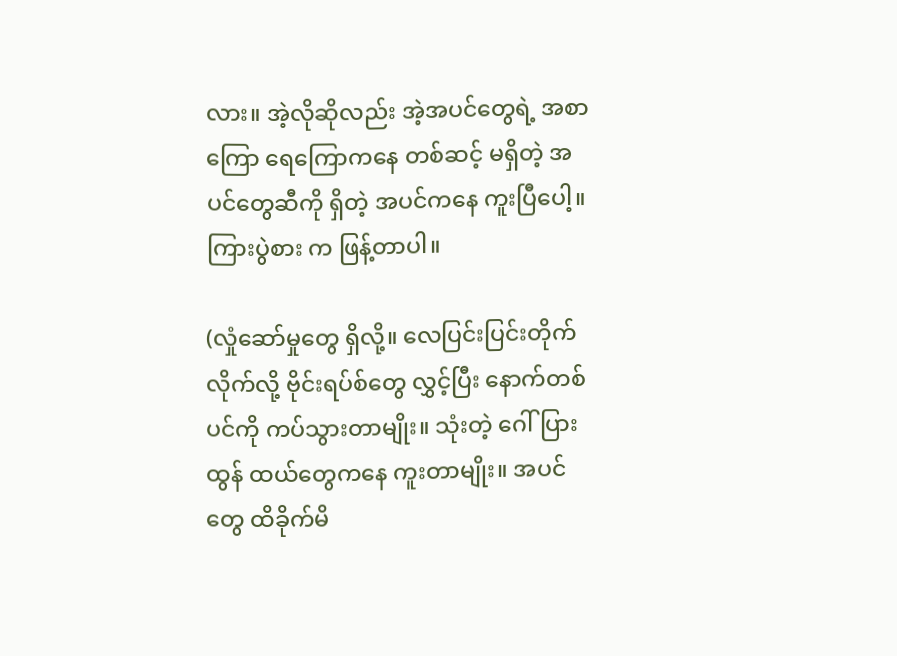လား။ အဲ့လိုဆိုလည်း အဲ့အပင်တွေရဲ့ အစာကြော ရေကြောကနေ တစ်ဆင့် မရှိတဲ့ အပင်တွေဆီကို ရှိတဲ့ အပင်ကနေ ကူးပြီပေါ့။ ကြားပွဲစား က ဖြန့်တာပါ။

(လှုံဆော်မှုတွေ ရှိလို့။ လေပြင်းပြင်းတိုက်လိုက်လို့ ဗိုင်းရပ်စ်တွေ လွှင့်ပြီး နောက်တစ်ပင်ကို ကပ်သွားတာမျိုး။ သုံးတဲ့ ဂေါ်ပြား ထွန် ထယ်တွေကနေ ကူးတာမျိုး။ အပင်တွေ ထိခိုက်မိ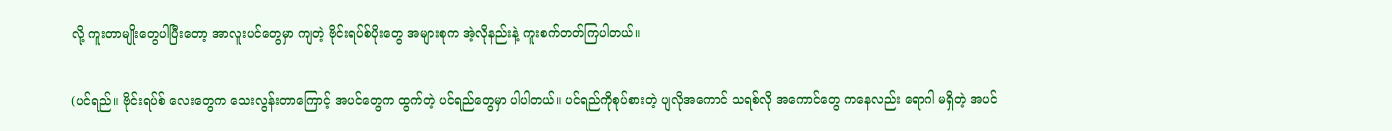လို့ ကူးတာမျိုးတွေပါပြီးတော့ အာလူးပင်တွေမှာ ကျတဲ့ ဗိုင်းရပ်စ်ပိုးတွေ အများစုက အဲ့လိုနည်းနဲ့ ကူးစက်တတ်ကြပါတယ်။

(ပင်ရည်။ ဗိုင်းရပ်စ် လေးတွေက သေးလွန်းတာကြောင့် အပင်တွေက ထွက်တဲ့ ပင်ရည်တွေမှာ ပါပါတယ်။ ပင်ရည်ကိုစုပ်စားတဲ့ ပျလိုအကောင် သရစ်လို အကောင်တွေ ကနေလည်း ရောဂါ မရှိတဲ့ အပင်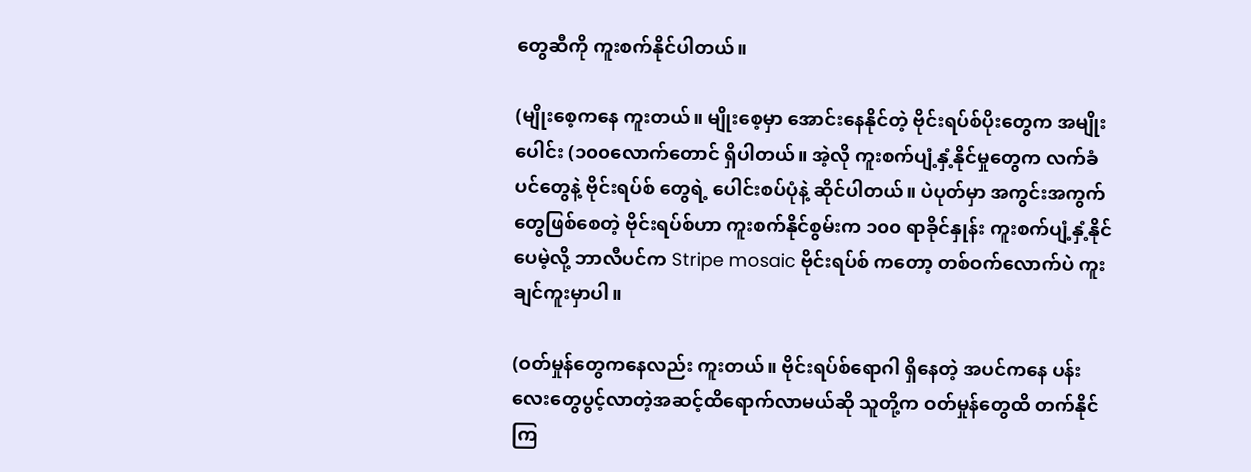တွေဆီကို ကူးစက်နိုင်ပါတယ်။

(မျိုးစေ့ကနေ ကူးတယ်။ မျိုးစေ့မှာ အောင်းနေနိုင်တဲ့ ဗိုင်းရပ်စ်ပိုးတွေက အမျိုးပေါင်း (၁၀၀လောက်တောင် ရှိပါတယ်။ အဲ့လို ကူးစက်ပျံ့နှံ့နိုင်မှုတွေက လက်ခံပင်တွေနဲ့ ဗိုင်းရပ်စ် တွေရဲ့ ပေါင်းစပ်ပုံနဲ့ ဆိုင်ပါတယ်။ ပဲပုတ်မှာ အကွင်းအကွက်တွေဖြစ်စေတဲ့ ဗိုင်းရပ်စ်ဟာ ကူးစက်နိုင်စွမ်းက ၁၀၀ ရာခိုင်နှုန်း ကူးစက်ပျံ့နှံ့နိုင်ပေမဲ့လို့ ဘာလီပင်က Stripe mosaic ဗိုင်းရပ်စ် ကတော့ တစ်ဝက်လောက်ပဲ ကူးချင်ကူးမှာပါ။

(ဝတ်မှုန်တွေကနေလည်း ကူးတယ်။ ဗိုင်းရပ်စ်ရောဂါ ရှိနေတဲ့ အပင်ကနေ ပန်းလေးတွေပွင့်လာတဲ့အဆင့်ထိရောက်လာမယ်ဆို သူတို့က ဝတ်မှုန်တွေထိ တက်နိုင်ကြ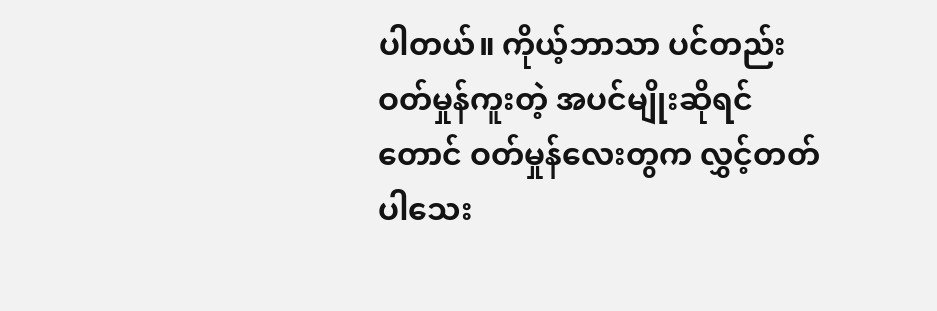ပါတယ်။ ကိုယ့်ဘာသာ ပင်တည်းဝတ်မှုန်ကူးတဲ့ အပင်မျိုးဆိုရင်တောင် ဝတ်မှုန်လေးတွက လွှင့်တတ်ပါသေး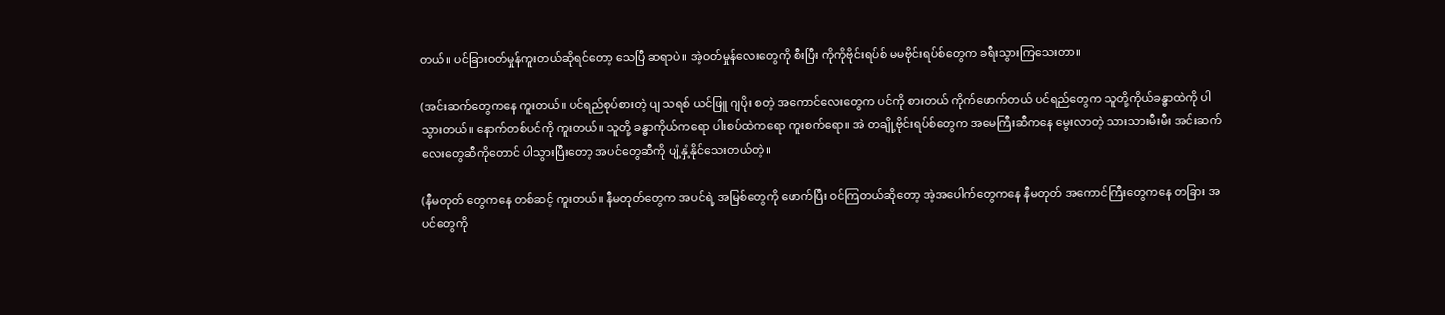တယ်။ ပင်ခြားဝတ်မှုန်ကူးတယ်ဆိုရင်တော့ သေပြီ ဆရာပဲ။ အဲ့ဝတ်မှုန်လေးတွေကို စီးပြီး ကိုကိုဗိုင်းရပ်စ် မမဗိုင်းရပ်စ်တွေက ခရီးသွားကြသေးတာ။

(အင်းဆက်တွေကနေ ကူးတယ်။ ပင်ရည်စုပ်စားတဲ့ ပျ သရစ် ယင်ဖြူ ဂျပိုး စတဲ့ အကောင်လေးတွေက ပင်ကို စားတယ် ကိုက်ဖောက်တယ် ပင်ရည်တွေက သူတို့ကိုယ်ခန္ဓာထဲကို ပါသွားတယ်။ နောက်တစ်ပင်ကို ကူးတယ်။ သူတို့ ခန္ဓာကိုယ်ကရော ပါးစပ်ထဲကရော ကူးစက်ရော။ အဲ တချို့ဗိုင်းရပ်စ်တွေက အမေကြီးဆီကနေ မွေးလာတဲ့ သားသားမီးမီး အင်းဆက်လေးတွေဆီကိုတောင် ပါသွားပြီးတော့ အပင်တွေဆီကို ပျံ့နှံ့နိုင်သေးတယ်တဲ့။

(နီမတုတ် တွေကနေ တစ်ဆင့် ကူးတယ်။ နီမတုတ်တွေက အပင်ရဲ့ အမြစ်တွေကို ဖောက်ပြီး ဝင်ကြတယ်ဆိုတော့ အဲ့အပေါက်တွေကနေ နီမတုတ် အကောင်ကြီးတွေကနေ တခြား အပင်တွေကို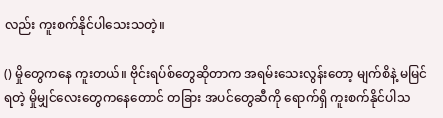လည်း ကူးစက်နိုင်ပါသေးသတဲ့။

() မှိုတွေကနေ ကူးတယ်။ ဗိုင်းရပ်စ်တွေဆိုတာက အရမ်းသေးလွန်းတော့ မျက်စိနဲ့ မမြင်ရတဲ့ မှိုမျှင်လေးတွေကနေတောင် တခြား အပင်တွေဆီကို ရောက်ရှိ ကူးစက်နိုင်ပါသ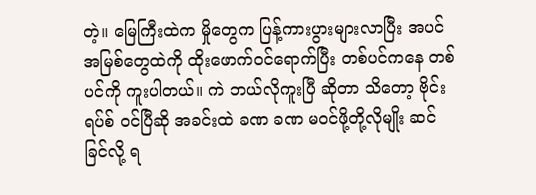တဲ့။ မြေကြီးထဲက မှိုတွေက ပြန့်ကားပွားများလာပြီး အပင်အမြစ်တွေထဲကို ထိုးဖောက်ဝင်ရောက်ပြီး တစ်ပင်ကနေ တစ်ပင်ကို ကူးပါတယ်။ ကဲ ဘယ်လိုကူးပြီ ဆိုတာ သိတော့ ဗိုင်းရပ်စ် ဝင်ပြီဆို အခင်းထဲ ခဏ ခဏ မဝင်ဖို့တို့လိုမျိုး ဆင်ခြင်လို့ ရ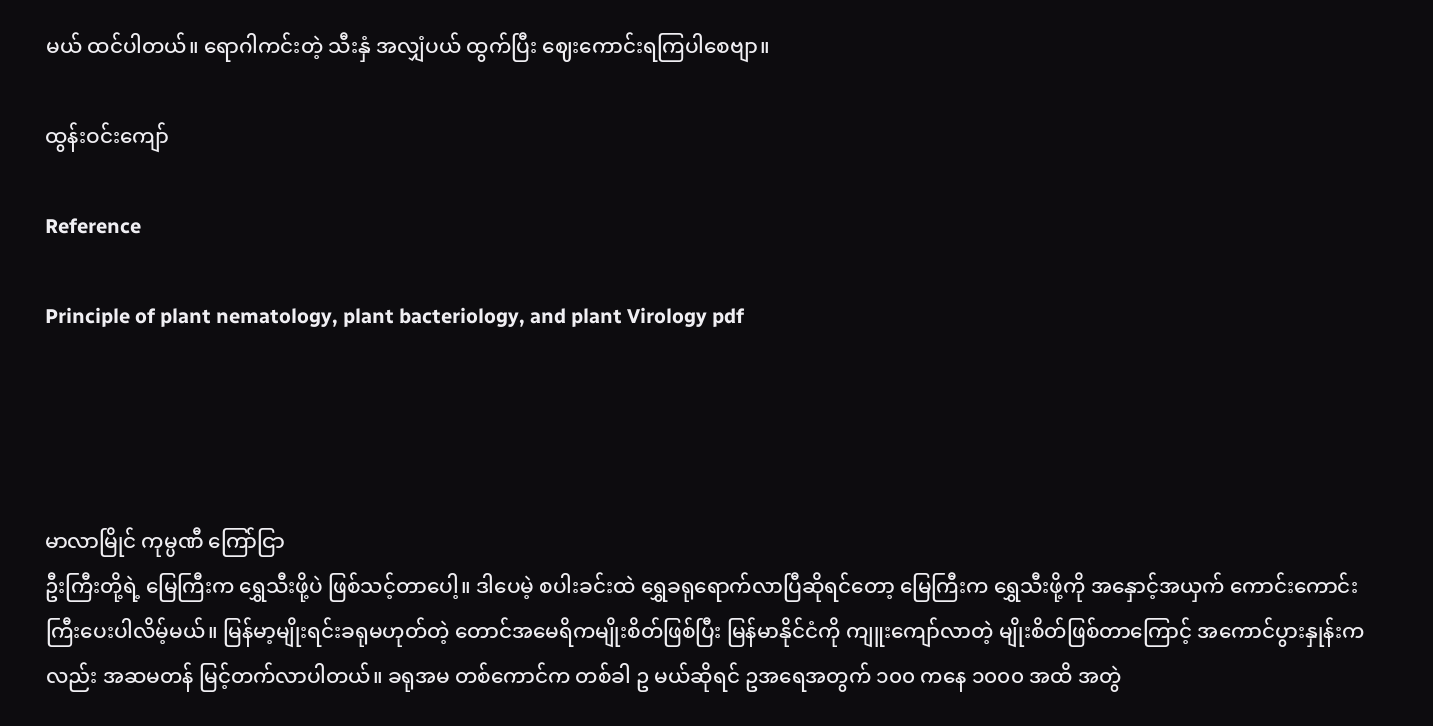မယ် ထင်ပါတယ်။ ရောဂါကင်းတဲ့ သီးနှံ အလျှံပယ် ထွက်ပြီး ဈေးကောင်းရကြပါစေဗျာ။

ထွန်းဝင်းကျော်

Reference

Principle of plant nematology, plant bacteriology, and plant Virology pdf




မာလာမြိုင် ကုမ္ပဏီ ကြော်ငြာ
ဦးကြီးတို့ရဲ့ မြေကြီးက ရွှေသီးဖို့ပဲ ဖြစ်သင့်တာပေါ့။ ဒါပေမဲ့ စပါးခင်းထဲ ရွှေခရုရောက်လာပြီဆိုရင်တော့ မြေကြီးက ရွှေသီးဖို့ကို အနှောင့်အယှက် ကောင်းကောင်းကြီးပေးပါလိမ့်မယ်။ မြန်မာ့မျိုးရင်းခရုမဟုတ်တဲ့ တောင်အမေရိကမျိုးစိတ်ဖြစ်ပြီး မြန်မာနိုင်ငံကို ကျူးကျော်လာတဲ့ မျိုးစိတ်ဖြစ်တာကြောင့် အကောင်ပွားနှုန်းကလည်း အဆမတန် မြင့်တက်လာပါတယ်။ ခရုအမ တစ်ကောင်က တစ်ခါ ဥ မယ်ဆိုရင် ဥအရေအတွက် ၁၀၀ ကနေ ၁၀၀၀ အထိ အတွဲ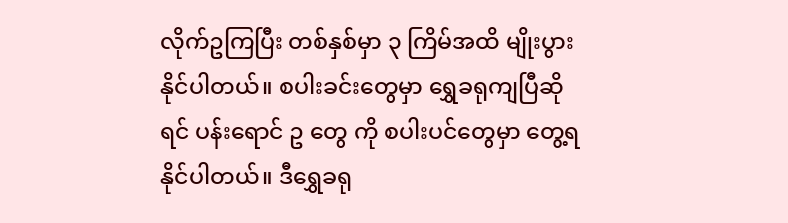လိုက်ဥကြပြီး တစ်နှစ်မှာ ၃ ကြိမ်အထိ မျိုးပွားနိုင်ပါတယ်။ စပါးခင်းတွေမှာ ရွှေခရုကျပြီဆိုရင် ပန်းရောင် ဥ တွေ ကို စပါးပင်တွေမှာ တွေ့ရနိုင်ပါတယ်။ ဒီရွှေခရု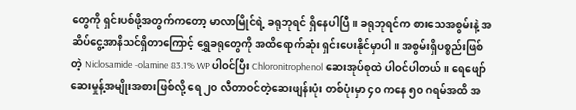တွေကို ရှင်းပစ်ဖို့အတွက်ကတော့ မာလာမြိုင်ရဲ့ ခရုဘုရင် ရှိနေပါပြီ။ ခရုဘုရင်က စားသေအစွမ်းနဲ့ အဆိပ်ငွေ့အာနိသင်ရှိတာကြောင့် ရွှေခရုတွေကို အထိရောက်ဆုံး ရှင်းပေးနိုင်မှာပါ။ အစွမ်းရှိပစ္စည်းဖြစ်တဲ့ Niclosamide -olamine 83.1% WP ပါဝင်ပြီး Chloronitrophenol ဆေးအုပ်စုထဲ ပါဝင်ပါတယ်။ ရေဖျော်ဆေးမှုန့်အမျိုးအစားဖြစ်လို့ ရေ ၂၀ လီတာဝင်တဲ့ဆေးဖျန်းပုံး တစ်ပုံးမှာ ၄၀ ကနေ ၅၀ ဂရမ်အထိ အ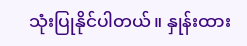သုံးပြုနိုင်ပါတယ်။ နှုန်းထား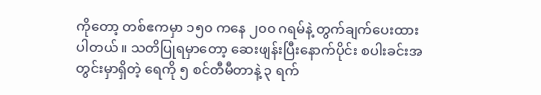ကိုတော့ တစ်ဧကမှာ ၁၅၀ ကနေ ၂၀၀ ဂရမ်နဲ့ တွက်ချက်ပေးထားပါတယ်။ သတိပြုရမှာတော့ ဆေးဖျန်းပြီးနောက်ပိုင်း စပါးခင်းအတွင်းမှာရှိတဲ့ ရေကို ၅ စင်တီမီတာနဲ့ ၃ ရက်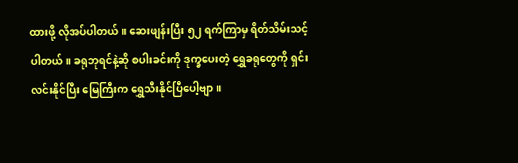ထားဖို့ လိုအပ်ပါတယ်။ ဆေးဖျန်းပြီး ၅၂ ရက်ကြာမှ ရိတ်သိမ်းသင့်ပါတယ်။ ခရုဘုရင်နဲ့ဆို စပါးခင်းကို ဒုက္ခပေးတဲ့ ရွှေခရုတွေကို ရှင်းလင်းနိုင်ပြီး မြေကြီးက ရွှေသီးနိုင်ပြီပေါ့ဗျာ။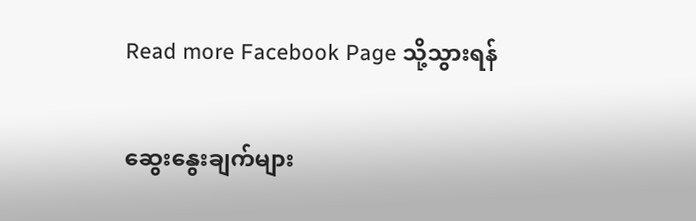Read more Facebook Page သို့သွားရန်

ဆွေးနွေးချက်များ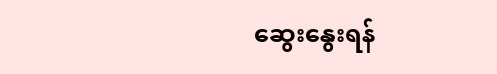ဆွေးနွေးရန်